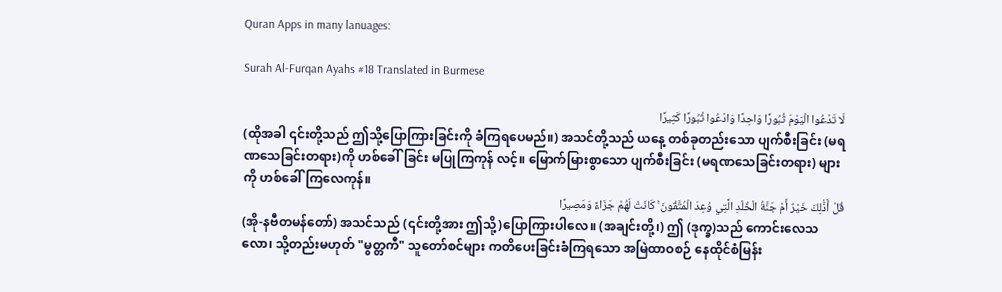Quran Apps in many lanuages:

Surah Al-Furqan Ayahs #18 Translated in Burmese

لَا تَدْعُوا الْيَوْمَ ثُبُورًا وَاحِدًا وَادْعُوا ثُبُورًا كَثِيرًا
(ထိုအခါ ၎င်းတို့သည် ဤသို့ပြောကြားခြင်းကို ခံကြရပေမည်။) အသင်တို့သည် ယနေ့ တစ်ခုတည်းသော ပျက်စီးခြင်း (မရဏသေခြင်းတရား)ကို ဟစ်ခေါ်ခြင်း မပြုကြကုန် လင့်။ မြောက်မြားစွာသော ပျက်စီးခြင်း (မရဏသေခြင်းတရား) များကို ဟစ်ခေါ်ကြလေကုန်။
قُلْ أَذَٰلِكَ خَيْرٌ أَمْ جَنَّةُ الْخُلْدِ الَّتِي وُعِدَ الْمُتَّقُونَ ۚ كَانَتْ لَهُمْ جَزَاءً وَمَصِيرًا
(အို-နဗီတမန်တော်) အသင်သည် (၎င်းတို့အား ဤသို့)ပြောကြားပါလေ။ (အချင်းတို့၊) ဤ (ဒုက္ခ)သည် ကောင်းလေသလော၊ သို့တည်းမဟုတ် "မွတ္တကီ" သူတော်စင်များ ကတိပေးခြင်းခံကြရသော အမြဲထာဝစဉ် နေထိုင်စံမြန်း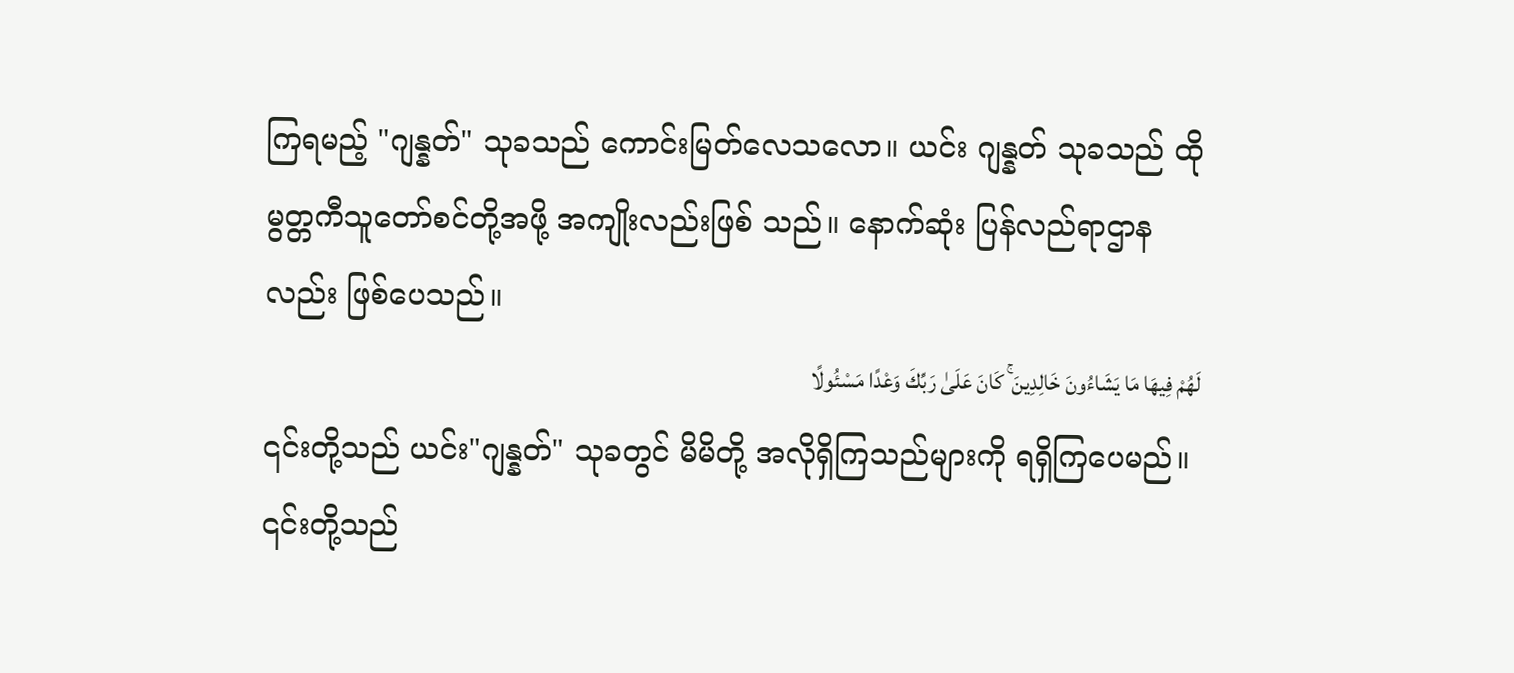ကြရမည့် "ဂျန္နတ်" သုခသည် ကောင်းမြတ်လေသလော။ ယင်း ဂျန္နတ် သုခသည် ထိုမွတ္တကီသူတော်စင်တို့အဖို့ အကျိုးလည်းဖြစ် သည်။ နောက်ဆုံး ပြန်လည်ရာဌာနလည်း ဖြစ်ပေသည်။
لَهُمْ فِيهَا مَا يَشَاءُونَ خَالِدِينَ ۚ كَانَ عَلَىٰ رَبِّكَ وَعْدًا مَسْئُولًا
၎င်းတို့သည် ယင်း"ဂျန္နတ်" သုခတွင် မိမိတို့ အလိုရှိကြသည်များကို ရရှိကြပေမည်။ ၎င်းတို့သည်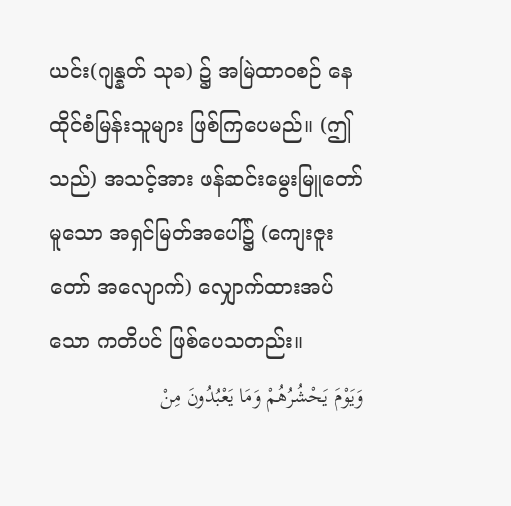ယင်း(ဂျန္နတ် သုခ) ၌ အမြဲထာဝစဉ် နေထိုင်စံမြန်းသူများ ဖြစ်ကြပေမည်။ (ဤသည်) အသင့်အား ဖန်ဆင်းမွေးမြူတော်မူသော အရှင်မြတ်အပေါ်၌ (ကျေးဇူးတော် အလျောက်) လျှောက်ထားအပ်သော ကတိပင် ဖြစ်ပေသတည်း။
وَيَوْمَ يَحْشُرُهُمْ وَمَا يَعْبُدُونَ مِنْ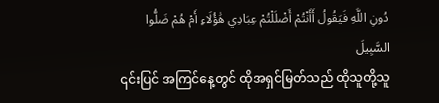دُونِ اللَّهِ فَيَقُولُ أَأَنْتُمْ أَضْلَلْتُمْ عِبَادِي هَٰؤُلَاءِ أَمْ هُمْ ضَلُّوا السَّبِيلَ
၎င်းပြင် အကြင်နေ့တွင် ထိုအရှင်မြတ်သည် ထိုသူတို့သူ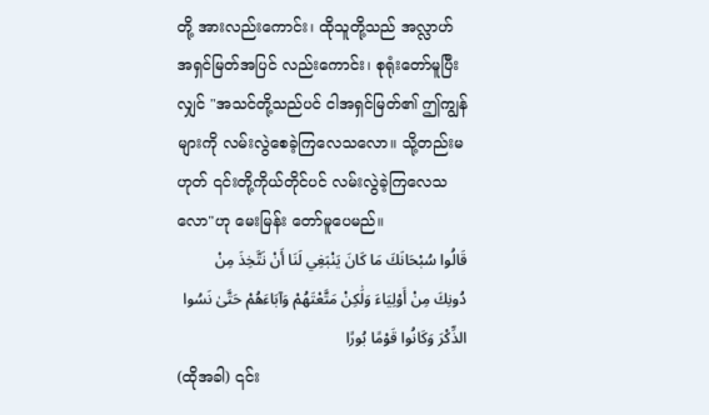တို့ အားလည်းကောင်း၊ ထိုသူတို့သည် အလ္လာဟ်အရှင်မြတ်အပြင် လည်းကောင်း၊ စုရုံးတော်မူပြီးလျှင် "အသင်တို့သည်ပင် ငါအရှင်မြတ်၏ ဤကျွန်များကို လမ်းလွဲစေခဲ့ကြလေသလော။ သို့တည်းမဟုတ် ၎င်းတို့ကိုယ်တိုင်ပင် လမ်းလွဲခဲ့ကြလေသလော"ဟု မေးမြန်း တော်မူပေမည်။
قَالُوا سُبْحَانَكَ مَا كَانَ يَنْبَغِي لَنَا أَنْ نَتَّخِذَ مِنْ دُونِكَ مِنْ أَوْلِيَاءَ وَلَٰكِنْ مَتَّعْتَهُمْ وَآبَاءَهُمْ حَتَّىٰ نَسُوا الذِّكْرَ وَكَانُوا قَوْمًا بُورًا
(ထိုအခါ) ၎င်း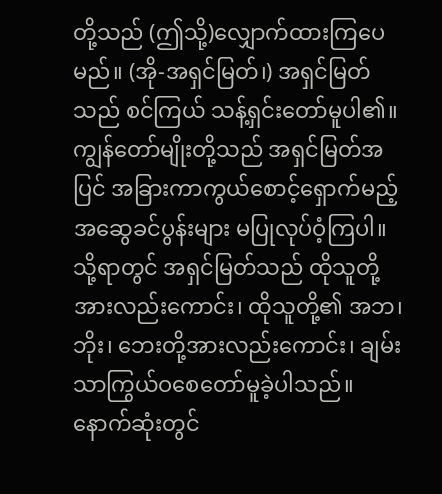တို့သည် (ဤသို့)လျှောက်ထားကြပေမည်။ (အို-အရှင်မြတ်၊) အရှင်မြတ်သည် စင်ကြယ် သန့်ရှင်းတော်မူပါ၏။ ကျွန်တော်မျိုးတို့သည် အရှင်မြတ်အပြင် အခြားကာကွယ်စောင့်ရှောက်မည့် အဆွေခင်ပွန်းများ မပြုလုပ်ဝံ့ကြပါ။ သို့ရာတွင် အရှင်မြတ်သည် ထိုသူတို့အားလည်းကောင်း၊ ထိုသူတို့၏ အဘ၊ ဘိုး၊ ဘေးတို့အားလည်းကောင်း၊ ချမ်းသာကြွယ်ဝစေတော်မူခဲ့ပါသည်။ နောက်ဆုံးတွင်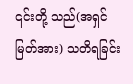၎င်းတို့ သည်(အရှင်မြတ်အား) သတိရခြင်း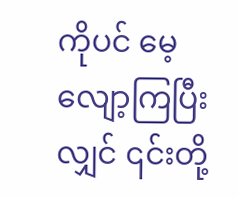ကိုပင် မေ့လျော့ကြပြီးလျှင် ၎င်းတို့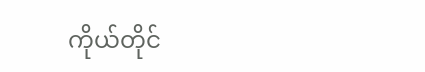ကိုယ်တိုင်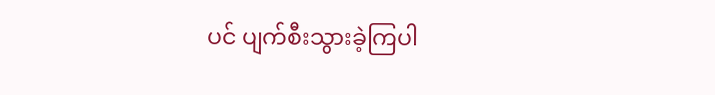ပင် ပျက်စီးသွားခဲ့ကြပါ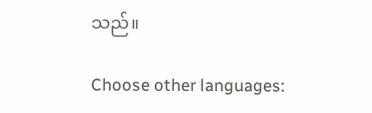သည်။

Choose other languages: